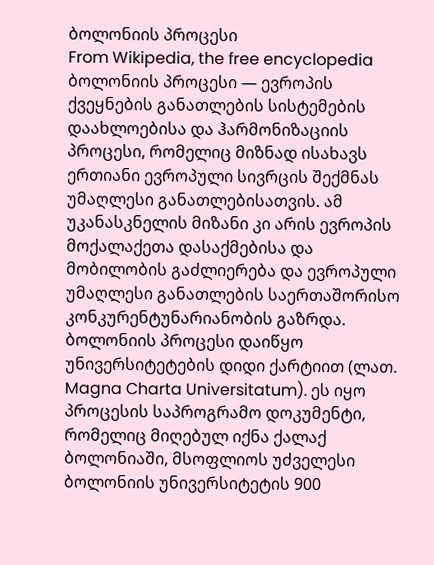ბოლონიის პროცესი
From Wikipedia, the free encyclopedia
ბოლონიის პროცესი — ევროპის ქვეყნების განათლების სისტემების დაახლოებისა და ჰარმონიზაციის პროცესი, რომელიც მიზნად ისახავს ერთიანი ევროპული სივრცის შექმნას უმაღლესი განათლებისათვის. ამ უკანასკნელის მიზანი კი არის ევროპის მოქალაქეთა დასაქმებისა და მობილობის გაძლიერება და ევროპული უმაღლესი განათლების საერთაშორისო კონკურენტუნარიანობის გაზრდა. ბოლონიის პროცესი დაიწყო უნივერსიტეტების დიდი ქარტიით (ლათ. Magna Charta Universitatum). ეს იყო პროცესის საპროგრამო დოკუმენტი, რომელიც მიღებულ იქნა ქალაქ ბოლონიაში, მსოფლიოს უძველესი ბოლონიის უნივერსიტეტის 900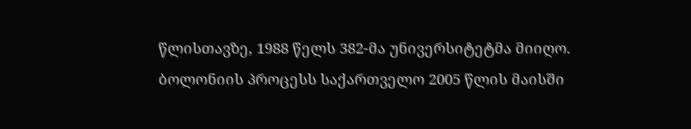წლისთავზე, 1988 წელს 382-მა უნივერსიტეტმა მიიღო. ბოლონიის პროცესს საქართველო 2005 წლის მაისში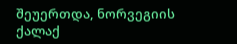შეუერთდა, ნორვეგიის ქალაქ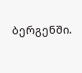ბერგენში.